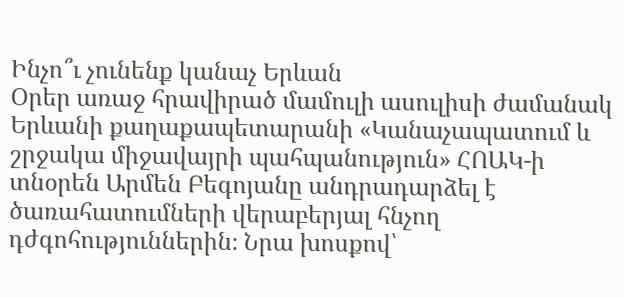Ինչո՞ւ չունենք կանաչ Երևան
Օրեր առաջ հրավիրած մամուլի ասուլիսի ժամանակ Երևանի քաղաքապետարանի «Կանաչապատում և շրջակա միջավայրի պահպանություն» ՀՈԱԿ-ի տնօրեն Արմեն Բեգոյանը անդրադարձել է ծառահատումների վերաբերյալ հնչող դժգոհություններին։ Նրա խոսքով՝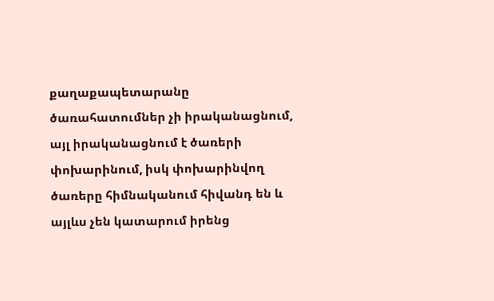քաղաքապետարանը ծառահատումներ չի իրականացնում, այլ իրականացնում է ծառերի փոխարինում, իսկ փոխարինվող ծառերը հիմնականում հիվանդ են և այլևս չեն կատարում իրենց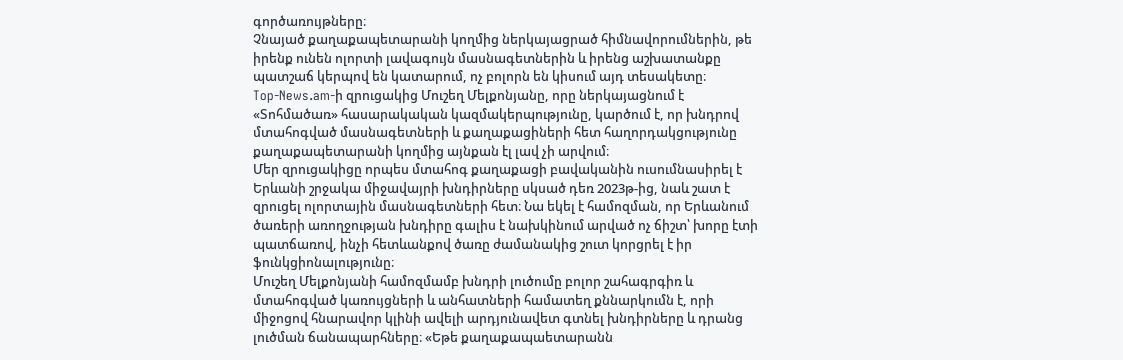գործառույթները։
Չնայած քաղաքապետարանի կողմից ներկայացրած հիմնավորումներին, թե իրենք ունեն ոլորտի լավագույն մասնագետներին և իրենց աշխատանքը պատշաճ կերպով են կատարում, ոչ բոլորն են կիսում այդ տեսակետը։
Top-News.am-ի զրուցակից Մուշեղ Մելքոնյանը, որը ներկայացնում է «Տոհմածառ» հասարակական կազմակերպությունը, կարծում է, որ խնդրով մտահոգված մասնագետների և քաղաքացիների հետ հաղորդակցությունը քաղաքապետարանի կողմից այնքան էլ լավ չի արվում։
Մեր զրուցակիցը որպես մտահոգ քաղաքացի բավականին ուսումնասիրել է Երևանի շրջակա միջավայրի խնդիրները սկսած դեռ 2023թ-ից, նաև շատ է զրուցել ոլորտային մասնագետների հետ։ Նա եկել է համոզման, որ Երևանում ծառերի առողջության խնդիրը գալիս է նախկինում արված ոչ ճիշտ՝ խորը էտի պատճառով, ինչի հետևանքով ծառը ժամանակից շուտ կորցրել է իր ֆունկցիոնալությունը։
Մուշեղ Մելքոնյանի համոզմամբ խնդրի լուծումը բոլոր շահագրգիռ և մտահոգված կառույցների և անհատների համատեղ քննարկումն է, որի միջոցով հնարավոր կլինի ավելի արդյունավետ գտնել խնդիրները և դրանց լուծման ճանապարհները։ «Եթե քաղաքապաետարանն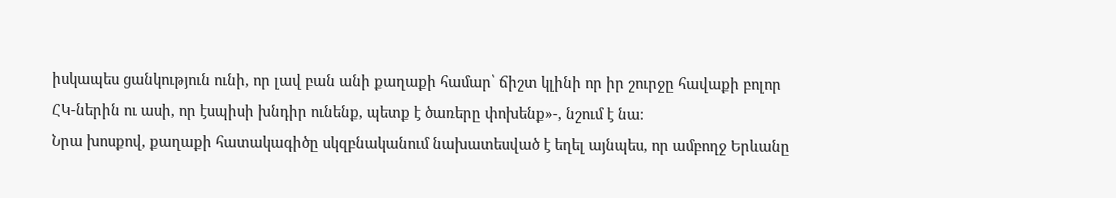իսկապես ցանկություն ունի, որ լավ բան անի քաղաքի համար՝ ճիշտ կլինի որ իր շուրջը հավաքի բոլոր ՀԿ-ներին ու ասի, որ էսպիսի խնդիր ունենք, պետք է ծառերը փոխենք»-, նշում է նա։
Նրա խոսքով, քաղաքի հատակագիծը սկզբնականում նախատեսված է եղել այնպես, որ ամբողջ Երևանը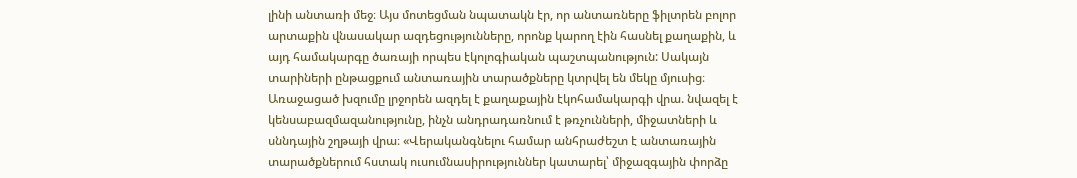լինի անտառի մեջ։ Այս մոտեցման նպատակն էր, որ անտառները ֆիլտրեն բոլոր արտաքին վնասակար ազդեցությունները, որոնք կարող էին հասնել քաղաքին, և այդ համակարգը ծառայի որպես էկոլոգիական պաշտպանություն: Սակայն տարիների ընթացքում անտառային տարածքները կտրվել են մեկը մյուսից։ Առաջացած խզումը լրջորեն ազդել է քաղաքային էկոհամակարգի վրա. նվազել է կենսաբազմազանությունը, ինչն անդրադառնում է թռչունների, միջատների և սննդային շղթայի վրա։ «Վերականգնելու համար անհրաժեշտ է անտառային տարածքներում հստակ ուսումնասիրություններ կատարել՝ միջազգային փորձը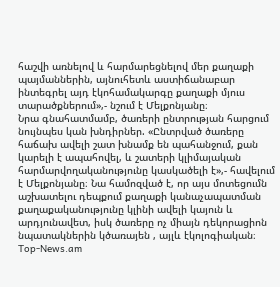հաշվի առնելով և հարմարեցնելով մեր քաղաքի պայմաններին, այնուհետև աստիճանաբար ինտեգրել այդ էկոհամակարգը քաղաքի մյուս տարածքներում»,- նշում է Մելքոնյանը։
Նրա գնահատմամբ, ծառերի ընտրության հարցում նույնպես կան խնդիրներ. «Ընտրված ծառերը հաճախ ավելի շատ խնամք են պահանջում, քան կարելի է ապահովել, և շատերի կլիմայական հարմարվողականությունը կասկածելի է»,- հավելում է Մելքոնյանը։ Նա համոզված է, որ այս մոտեցումն աշխատելու դեպքում քաղաքի կանաչապատման քաղաքականությունը կլինի ավելի կայուն և արդյունավետ, իսկ ծառերը ոչ միայն դեկորացիոն նպատակներին կծառայեն , այլև էկոլոգիական։
Top-News.am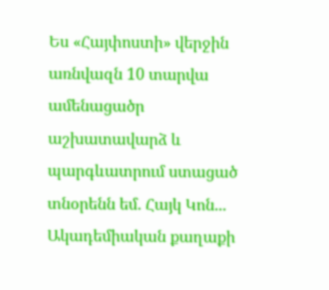Ես «Հայփոստի» վերջին առնվազն 10 տարվա ամենացածր աշխատավարձ և պարգևատրում ստացած տնօրենն եմ. Հայկ Կոն...
Ակադեմիական քաղաքի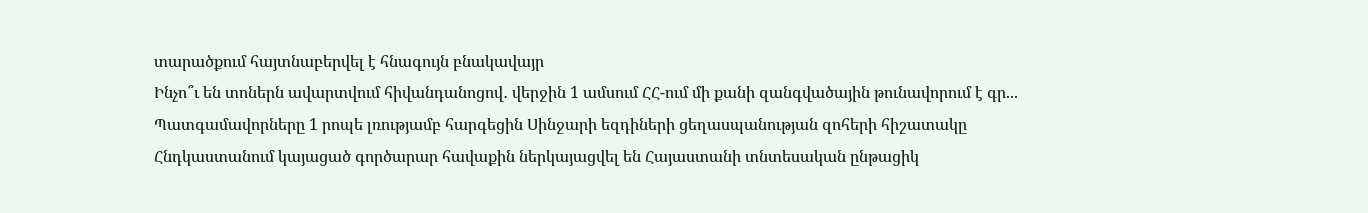տարածքում հայտնաբերվել է հնագույն բնակավայր
Ինչո՞ւ են տոներն ավարտվում հիվանդանոցով․ վերջին 1 ամսում ՀՀ-ում մի քանի զանգվածային թունավորում է գր...
Պատգամավորները 1 րոպե լռությամբ հարգեցին Սինջարի եզդիների ցեղասպանության զոհերի հիշատակը
Հնդկաստանում կայացած գործարար հավաքին ներկայացվել են Հայաստանի տնտեսական ընթացիկ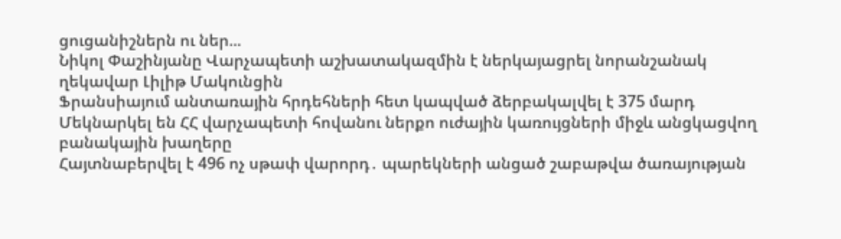ցուցանիշներն ու ներ...
Նիկոլ Փաշինյանը Վարչապետի աշխատակազմին է ներկայացրել նորանշանակ ղեկավար Լիլիթ Մակունցին
Ֆրանսիայում անտառային հրդեհների հետ կապված ձերբակալվել է 375 մարդ
Մեկնարկել են ՀՀ վարչապետի հովանու ներքո ուժային կառույցների միջև անցկացվող բանակային խաղերը
Հայտնաբերվել է 496 ոչ սթափ վարորդ․ պարեկների անցած շաբաթվա ծառայության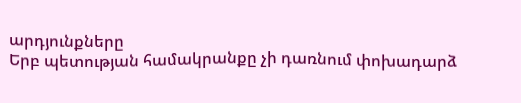արդյունքները
Երբ պետության համակրանքը չի դառնում փոխադարձ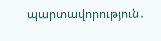պարտավորություն․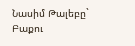Նասիմ Թալեբը` Բաքու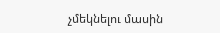չմեկնելու մասին